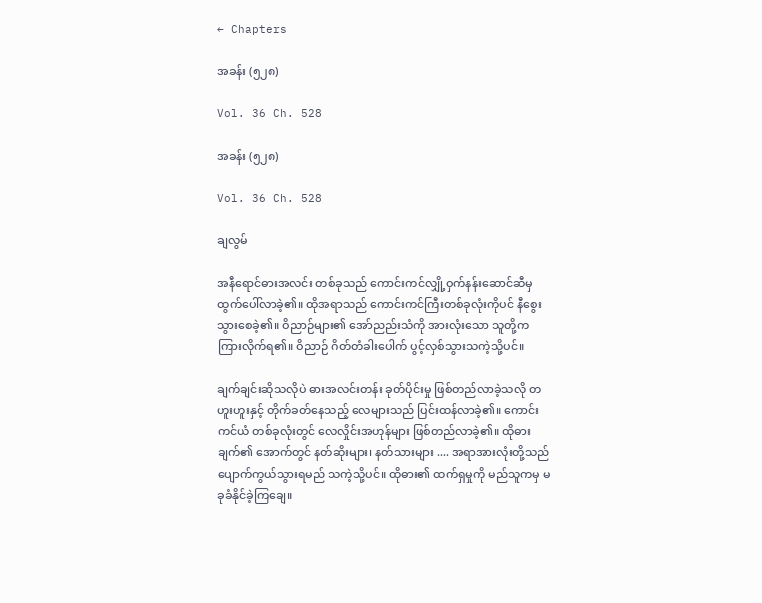← Chapters

အခန်း (၅၂၈)

Vol. 36 Ch. 528

အခန်း (၅၂၈)

Vol. 36 Ch. 528

ချလွမ်

အနီရောင်ဓားအလင်း တစ်ခုသည် ကောင်းကင်လျှို့ဝှက်နန်းဆောင်ဆီမှ ထွက်ပေါ်လာခဲ့၏။ ထိုအရာသည် ကောင်းကင်ကြီးတစ်ခုလုံးကိုပင် နီစွေးသွားစေခဲ့၏။ ဝိညာဉ်များ၏ အော်ညည်းသံကို အားလုံးသော သူတို့က ကြားလိုက်ရ၏။ ဝိညာဉ် ဂိတ်တံခါးပေါက် ပွင့်လှစ်သွားသကဲ့သို့ပင်။

ချက်ချင်းဆိုသလိုပဲ ဓားအလင်းတန်း ခုတ်ပိုင်းမှု ဖြစ်တည်လာခဲ့သလို တဟူးဟူးနှင့် တိုက်ခတ်နေသည့် လေများသည် ပြင်းထန်လာခဲ့၏။ ကောင်းကင်ယံ တစ်ခုလုံးတွင် လေလှိုင်းအဟုန်များ ဖြစ်တည်လာခဲ့၏။ ထိုဓားချက်၏ အောက်တွင် နတ်ဆိုးများ၊ နတ်သားများ .... အရာအားလုံးတို့သည် ပျောက်ကွယ်သွားရမည် သကဲ့သို့ပင်။ ထိုဓား၏ ထက်ရှမှုကို မည်သူကမှ မခုခံနိုင်ခဲ့ကြချေ။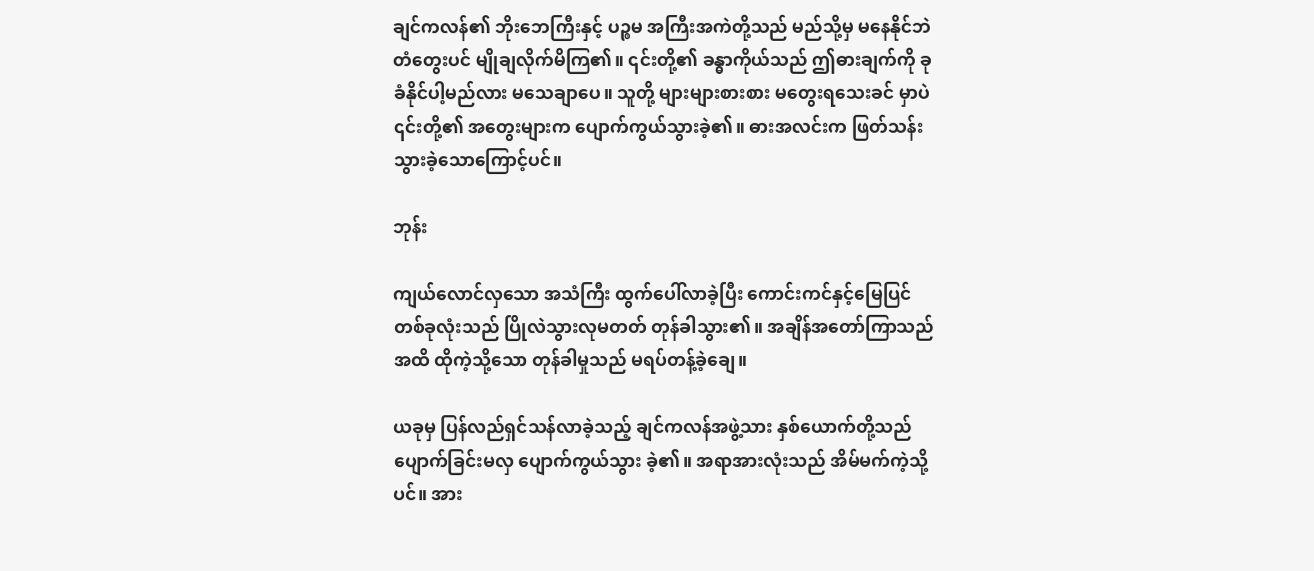ချင်ကလန်၏ ဘိုးဘေကြီးနှင့် ပဉ္စမ အကြီးအကဲတို့သည် မည်သို့မှ မနေနိုင်ဘဲ တံတွေးပင် မျိုချလိုက်မိကြ၏။ ၎င်းတို့၏ ခန္ဓာကိုယ်သည် ဤဓားချက်ကို ခုခံနိုင်ပါ့မည်လား မသေချာပေ။ သူတို့ များများစားစား မတွေးရသေးခင် မှာပဲ ၎င်းတို့၏ အတွေးများက ပျောက်ကွယ်သွားခဲ့၏။ ဓားအလင်းက ဖြတ်သန်းသွားခဲ့သောကြောင့်ပင်။

ဘုန်း

ကျယ်လောင်လှသော အသံကြီး ထွက်ပေါ်လာခဲ့ပြီး ကောင်းကင်နှင့်မြေပြင် တစ်ခုလုံးသည် ပြိုလဲသွားလုမတတ် တုန်ခါသွား၏။ အချိန်အတော်ကြာသည်အထိ ထိုကဲ့သို့သော တုန်ခါမှုသည် မရပ်တန့်ခဲ့ချေ။

ယခုမှ ပြန်လည်ရှင်သန်လာခဲ့သည့် ချင်ကလန်အဖွဲ့သား နှစ်ယောက်တို့သည် ပျောက်ခြင်းမလှ ပျောက်ကွယ်သွား ခဲ့၏။ အရာအားလုံးသည် အိမ်မက်ကဲ့သို့ပင်။ အား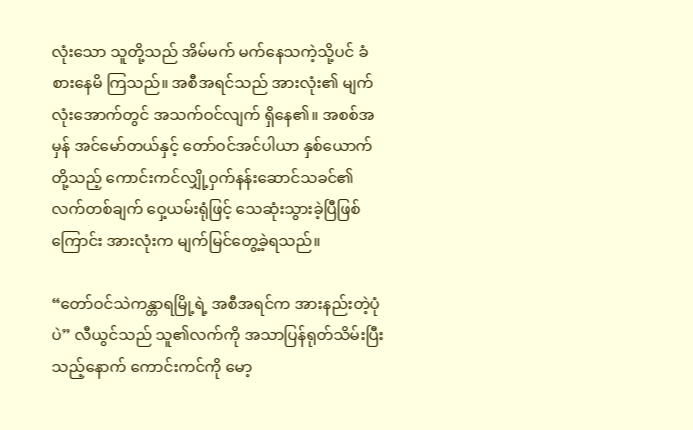လုံးသော သူတို့သည် အိမ်မက် မက်နေသကဲ့သို့ပင် ခံစားနေမိ ကြသည်။ အစီအရင်သည် အားလုံး၏ မျက်လုံးအောက်တွင် အသက်ဝင်လျက် ရှိနေ၏။ အစစ်အမှန် အင်မော်တယ်နှင့် တော်ဝင်အင်ပါယာ နှစ်ယောက်တို့သည့် ကောင်းကင်လျှို့ဝှက်နန်းဆောင်သခင်၏ လက်တစ်ချက် ဝှေ့ယမ်းရုံဖြင့် သေဆုံးသွားခဲ့ပြီဖြစ်ကြောင်း အားလုံးက မျက်မြင်တွေ့ခဲ့ရသည်။

“တော်ဝင်သဲကန္တာရမြို့ရဲ့ အစီအရင်က အားနည်းတဲ့ပုံပဲ” လီယွင်သည် သူ၏လက်ကို အသာပြန်ရုတ်သိမ်းပြီး သည့်နောက် ကောင်းကင်ကို မော့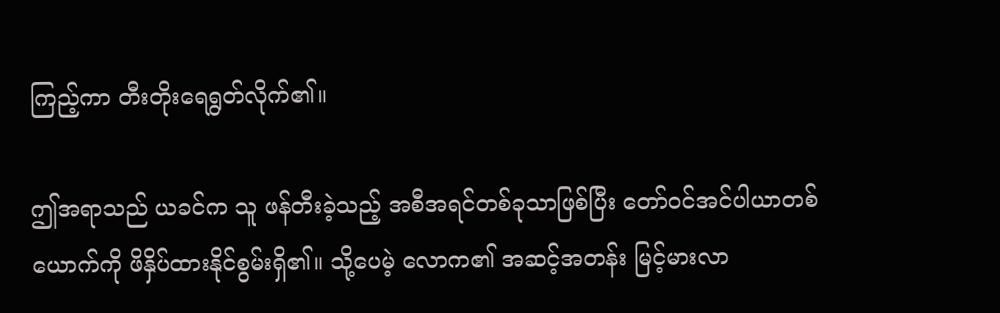ကြည့်ကာ တီးတိုးရေရွတ်လိုက်၏။

ဤအရာသည် ယခင်က သူ ဖန်တီးခဲ့သည့် အစီအရင်တစ်ခုသာဖြစ်ပြီး တော်ဝင်အင်ပါယာတစ်ယောက်ကို ဖိနှိပ်ထားနိုင်စွမ်းရှိ၏။ သို့ပေမဲ့ လောက၏ အဆင့်အတန်း မြင့်မားလာ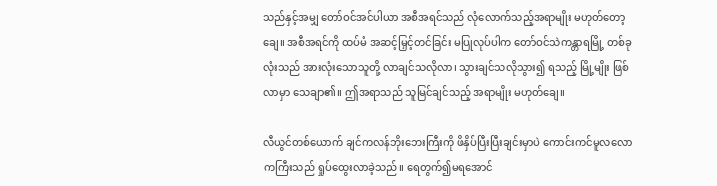သည်နှင့်အမျှ တော်ဝင်အင်ပါယာ အစီအရင်သည် လုံလောက်သည့်အရာမျိုး မဟုတ်တော့ချေ။ အစီအရင်ကို ထပ်မံ အဆင့်မြှင့်တင်ခြင်း မပြုလုပ်ပါက တော်ဝင်သဲကန္တာရမြို့ တစ်ခုလုံးသည် အားလုံးသောသူတို့ လာချင်သလိုလာ၊ သွားချင်သလိုသွား၍ ရသည့် မြို့မျိုး ဖြစ်လာမှာ သေချာ၏။ ဤအရာသည် သူမြင်ချင်သည့် အရာမျိုး မဟုတ်ချေ။

လီယွင်တစ်ယောက် ချင်ကလန်ဘိုးဘေးကြီးကို ဖိနှိပ်ပြီးပြီးချင်းမှာပဲ ကောင်းကင်မူလလောကကြီးသည် ရှုပ်ထွေးလာခဲ့သည်။ ရေတွက်၍မရအောင်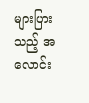များပြားသည့် အလောင်း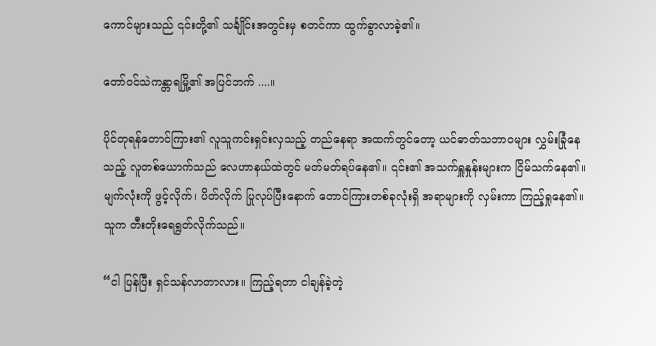ကောင်များသည် ၎င်းတို့၏ သင်္ချိုင်းအတွင်းမှ စတင်ကာ ထွက်ခွာလာခဲ့၏။

တော်ဝင်သဲကန္တာရမြို့၏ အပြင်ဘက် ....။

ပိုင်တုရန်တောင်ကြား၏ လူသူကင်းရှင်းလှသည့် တည်နေရာ အထက်တွင်တော့ ယင်ဓာတ်သဘာဝများ လွှမ်းခြုံနေသည့် လူတစ်ယောက်သည် လေဟာနယ်ထဲတွင် မတ်မတ်ရပ်နေ၏။ ၎င်း၏ အသက်ရှူနှုန်းများက ငြိမ်သက်နေ၏။ မျက်လုံးကို ဖွင့်လိုက်၊ ပိတ်လိုက် ပြုလုပ်ပြီးနောက် တောင်ကြားတစ်ခုလုံးရှိ အရာများကို လှမ်းကာ ကြည့်ရှုနေ၏။ သူက တီးတိုးရေရွတ်လိုက်သည်။

“ငါ ပြန်ပြီး ရှင်သန်လာတာလား။ ကြည့်ရတာ ငါချန်ခဲ့တဲ့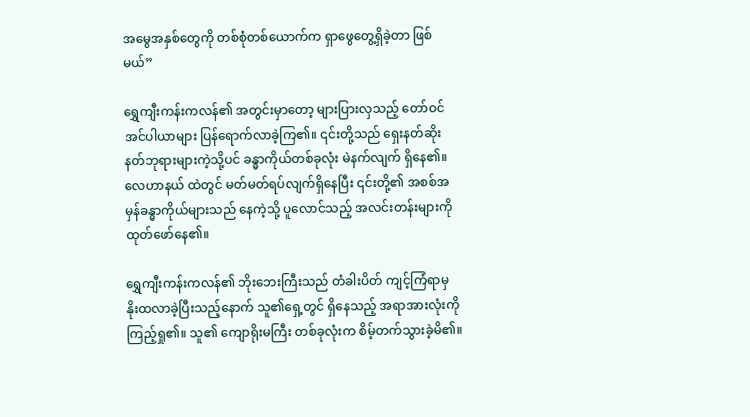အမွေအနှစ်တွေကို တစ်စုံတစ်ယောက်က ရှာဖွေတွေ့ရှိခဲ့တာ ဖြစ်မယ်”

ရွှေကျီးကန်းကလန်၏ အတွင်းမှာတော့ များပြားလှသည့် တော်ဝင်အင်ပါယာများ ပြန်ရောက်လာခဲ့ကြ၏။ ၎င်းတို့သည် ရှေးနတ်ဆိုးနတ်ဘုရားများကဲ့သို့ပင် ခန္ဓာကိုယ်တစ်ခုလုံး မဲနက်လျက် ရှိနေ၏။ လေဟာနယ် ထဲတွင် မတ်မတ်ရပ်လျက်ရှိနေပြီး ၎င်းတို့၏ အစစ်အမှန်ခန္ဓာကိုယ်များသည် နေကဲ့သို့ ပူလောင်သည့် အလင်းတန်းများကို ထုတ်ဖော်နေ၏။

ရွှေကျီးကန်းကလန်၏ ဘိုးဘေးကြီးသည် တံခါးပိတ် ကျင့်ကြံရာမှ နိုးထလာခဲ့ပြီးသည့်နောက် သူ၏ရှေ့တွင် ရှိနေသည့် အရာအားလုံးကို ကြည့်ရှု၏။ သူ၏ ကျောရိုးမကြီး တစ်ခုလုံးက စိမ့်တက်သွားခဲ့မိ၏။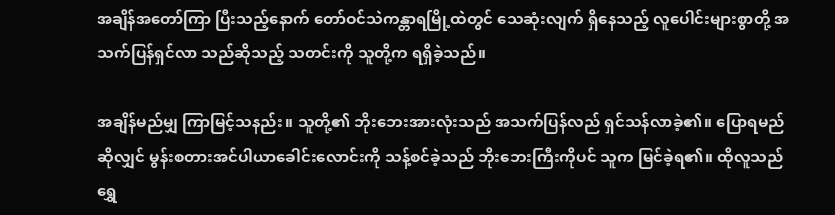အချိန်အတော်ကြာ ပြီးသည့်နောက် တော်ဝင်သဲကန္တာရမြို့ထဲတွင် သေဆုံးလျက် ရှိနေသည့် လူပေါင်းများစွာတို့ အသက်ပြန်ရှင်လာ သည်ဆိုသည့် သတင်းကို သူတို့က ရရှိခဲ့သည်။

အချိန်မည်မျှ ကြာမြင့်သနည်း။ သူတို့၏ ဘိုးဘေးအားလုံးသည် အသက်ပြန်လည် ရှင်သန်လာခဲ့၏။ ပြောရမည်ဆိုလျှင် မွန်းစတားအင်ပါယာခေါင်းလောင်းကို သန့်စင်ခဲ့သည် ဘိုးဘေးကြီးကိုပင် သူက မြင်ခဲ့ရ၏။ ထိုလူသည် ရွှေ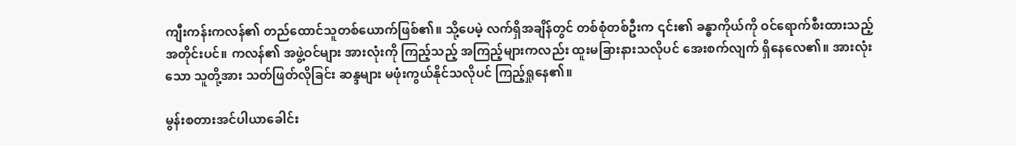ကျီးကန်းကလန်၏ တည်ထောင်သူတစ်ယောက်ဖြစ်၏။ သို့ပေမဲ့ လက်ရှိအချိန်တွင် တစ်စုံတစ်ဦးက ၎င်း၏ ခန္ဓာကိုယ်ကို ဝင်ရောက်စီးထားသည့် အတိုင်းပင်။ ကလန်၏ အဖွဲ့ဝင်များ အားလုံးကို ကြည့်သည့် အကြည့်များကလည်း ထူးမခြားနားသလိုပင် အေးစက်လျက် ရှိနေလေ၏။ အားလုံးသော သူတို့အား သတ်ဖြတ်လိုခြင်း ဆန္ဒများ မဖုံးကွယ်နိုင်သလိုပင် ကြည့်ရှုနေ၏။

မွန်းစတားအင်ပါယာခေါင်း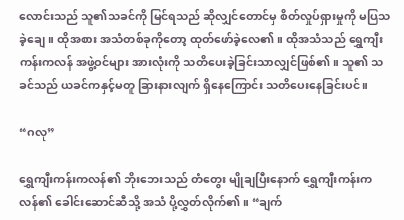လောင်းသည် သူ၏သခင်ကို မြင်ရသည် ဆိုလျှင်တောင်မှ စိတ်လှုပ်ရှားမှုကို မပြသခဲ့ချေ။ ထိုအစား အသံတစ်ခုကိုတော့ ထုတ်ဖော်ခဲ့လေ၏။ ထိုအသံသည် ရွှေကျီးကန်းကလန် အဖွဲ့ဝင်များ အားလုံးကို သတိပေးခဲ့ခြင်းသာလျှင်ဖြစ်၏။ သူ၏ သခင်သည် ယခင်ကနှင့်မတူ ခြားနားလျက် ရှိနေကြောင်း သတိပေးနေခြင်းပင်။

“ဂလု”

ရွှေကျီးကန်းကလန်၏ ဘိုးဘေးသည် တံတွေး မျိုချပြီးနောက် ရွှေကျီးကန်းကလန်၏ ခေါင်းဆောင်ဆီသို့ အသံ ပို့လွှတ်လိုက်၏။ “ချက်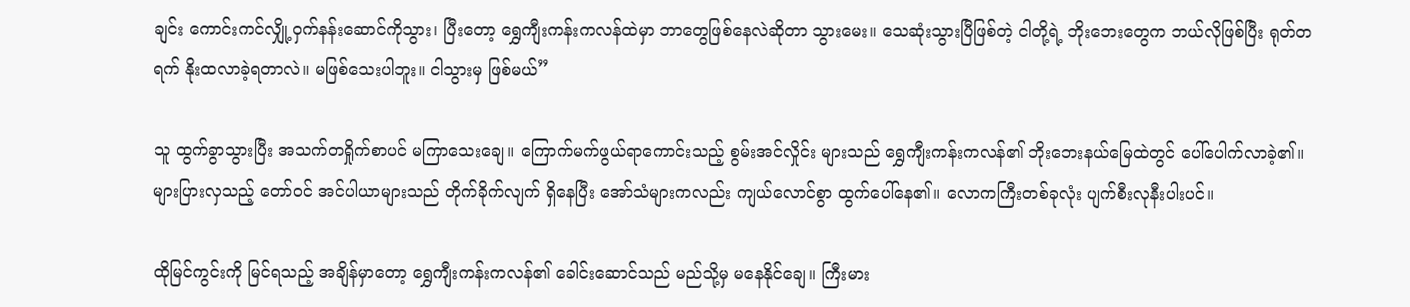ချင်း ကောင်းကင်လျှို့ဝှက်နန်းဆောင်ကိုသွား၊ ပြီးတော့ ရွှေကျီးကန်းကလန်ထဲမှာ ဘာတွေဖြစ်နေလဲဆိုတာ သွားမေး။ သေဆုံးသွားပြီဖြစ်တဲ့ ငါတို့ရဲ့ ဘိုးဘေးတွေက ဘယ်လိုဖြစ်ပြီး ရုတ်တရက် နိုးထလာခဲ့ရတာလဲ။ မဖြစ်သေးပါဘူး။ ငါသွားမှ ဖြစ်မယ်”

သူ ထွက်ခွာသွားပြီး အသက်တရှိုက်စာပင် မကြာသေးချေ။ ကြောက်မက်ဖွယ်ရာကောင်းသည့် စွမ်းအင်လှိုင်း များသည် ရွှေကျီးကန်းကလန်၏ ဘိုးဘေးနယ်မြေထဲတွင် ပေါ်ပေါက်လာခဲ့၏။ များပြားလှသည့် တော်ဝင် အင်ပါယာများသည် တိုက်ခိုက်လျက် ရှိနေပြီး အော်သံများကလည်း ကျယ်လောင်စွာ ထွက်ပေါ်နေ၏။ လောကကြီးတစ်ခုလုံး ပျက်စီးလုနီးပါးပင်။

ထိုမြင်ကွင်းကို မြင်ရသည့် အချိန်မှာတော့ ရွှေကျီးကန်းကလန်၏ ခေါင်းဆောင်သည် မည်သို့မှ မနေနိုင်ချေ။ ကြီးမား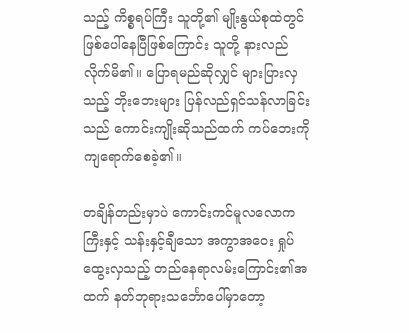သည့် ကိစ္စရပ်ကြီး သူတို့၏ မျိုးနွယ်စုထဲတွင် ဖြစ်ပေါ်နေပြီဖြစ်ကြောင်း သူတို့ နားလည်လိုက်မိ၏။ ပြောရမည်ဆိုလျှင် များပြားလှသည့် ဘိုးဘေးများ ပြန်လည်ရှင်သန်လာခြင်းသည် ကောင်းကျိုးဆိုသည်ထက် ကပ်ဘေးကို ကျရောက်စေခဲ့၏။

တချိန်တည်းမှာပဲ ကောင်းကင်မူလလောကကြီးနှင့် သန်းနှင့်ချီသော အကွာအဝေး ရှုပ်ထွေးလှသည့် တည်နေရာလမ်းကြောင်း၏အထက် နတ်ဘုရားသင်္ဘောပေါ်မှာတော့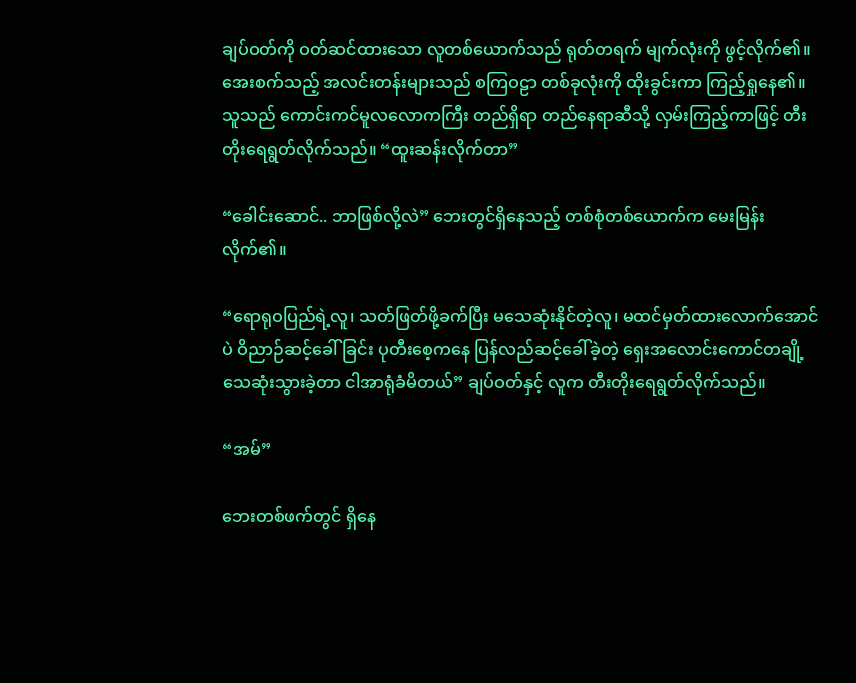ချပ်ဝတ်ကို ဝတ်ဆင်ထားသော လူတစ်ယောက်သည် ရုတ်တရက် မျက်လုံးကို ဖွင့်လိုက်၏။ အေးစက်သည့် အလင်းတန်းများသည် စကြဝဠာ တစ်ခုလုံးကို ထိုးခွင်းကာ ကြည့်ရှုနေ၏။ သူသည် ကောင်းကင်မူလလောကကြီး တည်ရှိရာ တည်နေရာဆီသို့ လှမ်းကြည့်ကာဖြင့် တီးတိုးရေရွတ်လိုက်သည်။ “ထူးဆန်းလိုက်တာ”

“ခေါင်းဆောင်.. ဘာဖြစ်လို့လဲ” ဘေးတွင်ရှိနေသည့် တစ်စုံတစ်ယောက်က မေးမြန်းလိုက်၏။

“ရောရုဝပြည်ရဲ့လူ၊ သတ်ဖြတ်ဖို့ခက်ပြီး မသေဆုံးနိုင်တဲ့လူ၊ မထင်မှတ်ထားလောက်အောင်ပဲ ဝိညာဉ်ဆင့်ခေါ်ခြင်း ပုတီးစေ့ကနေ ပြန်လည်ဆင့်ခေါ်ခဲ့တဲ့ ရှေးအလောင်းကောင်တချို့ သေဆုံးသွားခဲ့တာ ငါအာရုံခံမိတယ်” ချပ်ဝတ်နှင့် လူက တီးတိုးရေရွတ်လိုက်သည်။

“အမ်”

ဘေးတစ်ဖက်တွင် ရှိနေ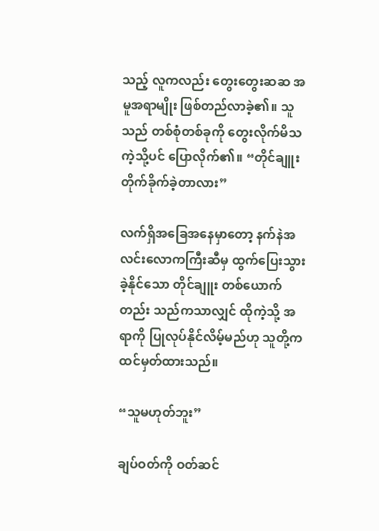သည့် လူကလည်း တွေးတွေးဆဆ အမူအရာမျိုး ဖြစ်တည်လာခဲ့၏။ သူသည် တစ်စုံတစ်ခုကို တွေးလိုက်မိသကဲ့သို့ပင် ပြောလိုက်၏။ “တိုင်ချူး တိုက်ခိုက်ခဲ့တာလား”

လက်ရှိအခြေအနေမှာတော့ နက်နဲအလင်းလောကကြီးဆီမှ ထွက်ပြေးသွားခဲ့နိုင်သော တိုင်ချူး တစ်ယောက်တည်း သည်ကသာလျှင် ထိုကဲ့သို့ အရာကို ပြုလုပ်နိုင်လိမ့်မည်ဟု သူတို့က ထင်မှတ်ထားသည်။

“သူမဟုတ်ဘူး”

ချပ်ဝတ်ကို ဝတ်ဆင်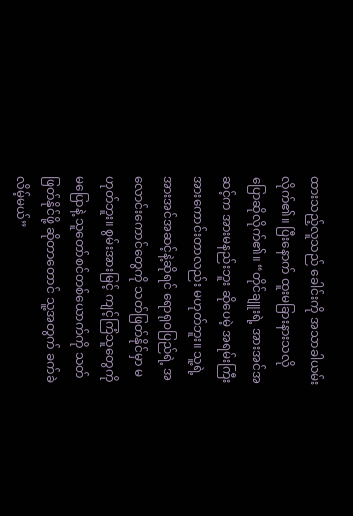ထားသည့်လူသည် ခေါင်းကို အသာခါယမ်းလိုက်၏။ ပြီးနောက် ထူးမခြားနားသလို ပြောဆိုလိုက်၏။ “တိုင်ချူးရဲ့ အားအင်အဆင့်က အားမနည်းဘူး ဆိုပေမဲ့ အရမ်းကြီး အားကောင်းတာလည်း မဟုတ်ဘူး။ သူ့ရဲ့ အားအင်အဆင့်နဲ့ဆိုရင် ရောရုဝပြည်ရဲ့ အလောင်းကောင်တွေကို သတ်ဖြတ်နိုင်မှာ မဟုတ်ဘူး။ စွမ်းအားမြင့် ကျင့်ကြံသူတွေကို မပြောနဲ့ သူတော်စင်တစ်ယောက်ကို သတ်ဖြတ်နိုင်ဖို့ ဆိုတာတောင် သူ့အတွက် ခက်ခဲလိမ့်မယ်”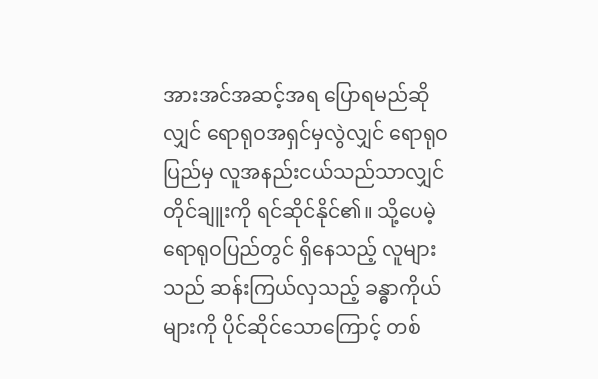အားအင်အဆင့်အရ ပြောရမည်ဆိုလျှင် ရောရုဝအရှင်မှလွဲလျှင် ရောရုဝပြည်မှ လူအနည်းငယ်သည်သာလျှင် တိုင်ချူးကို ရင်ဆိုင်နိုင်၏။ သို့ပေမဲ့ ရောရုဝပြည်တွင် ရှိနေသည့် လူများသည် ဆန်းကြယ်လှသည့် ခန္ဓာကိုယ်များကို ပိုင်ဆိုင်သောကြောင့် တစ်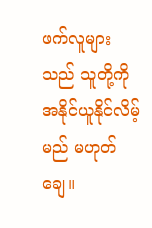ဖက်လူများသည် သူတို့ကို အနိုင်ယူနိုင်လိမ့်မည် မဟုတ်ချေ။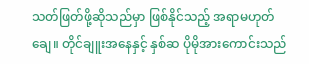သတ်ဖြတ်ဖို့ဆိုသည်မှာ ဖြစ်နိုင်သည့် အရာမဟုတ်ချေ။ တိုင်ချူးအနေနှင့် နှစ်ဆ ပိုမိုအားကောင်းသည်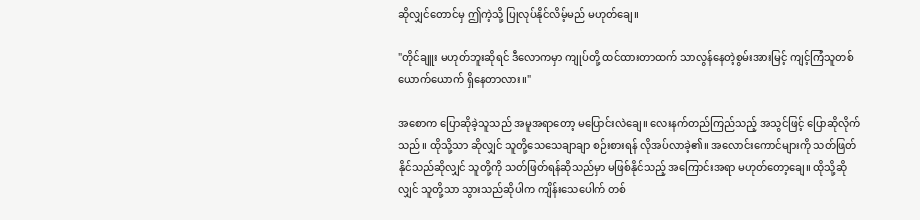ဆိုလျှင်တောင်မှ ဤကဲ့သို့ ပြုလုပ်နိုင်လိမ့်မည် မဟုတ်ချေ။

"တိုင်ချူး မဟုတ်ဘူးဆိုရင် ဒီလောကမှာ ကျုပ်တို့ ထင်ထားတာထက် သာလွန်နေတဲ့စွမ်းအားမြင့် ကျင့်ကြံသူတစ်ယောက်ယောက် ရှိနေတာလား။"

အစောက ပြောဆိုခဲ့သူသည် အမူအရာတော့ မပြောင်းလဲချေ။ လေးနက်တည်ကြည်သည့် အသွင်ဖြင့် ပြောဆိုလိုက်သည်။ ထိုသို့သာ ဆိုလျှင် သူတို့သေသေချာချာ စဉ်းစားရန် လိုအပ်လာခဲ့၏။ အလောင်းကောင်များကို သတ်ဖြတ်နိုင်သည်ဆိုလျှင် သူတို့ကို သတ်ဖြတ်ရန်ဆိုသည်မှာ မဖြစ်နိုင်သည့် အကြောင်းအရာ မဟုတ်တော့ချေ။ ထိုသို့ဆိုလျှင် သူတို့သာ သွားသည်ဆိုပါက ကျိန်းသေပေါက် တစ်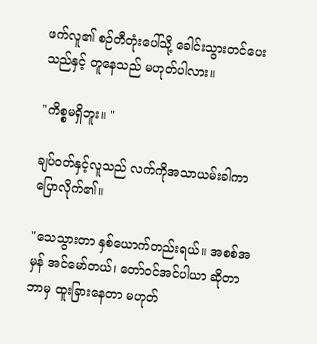ဖက်လူ၏ စဉ်တီတုံးပေါ်သို့ ခေါင်းသွားတင်ပေးသည်နှင့် တူနေသည် မဟုတ်ပါလား။

"ကိစ္စမရှိဘူး။ "

ချပ်ဝတ်နှင့်လူသည် လက်ကိုအသာယမ်းခါကာ ပြောလိုက်၏။

"သေသွားတာ နှစ်ယောက်တည်းရယ်။ အစစ်အမှန် အင်မော်တယ်၊ တော်ဝင်အင်ပါယာ ဆိုတာ ဘာမှ ထူးခြားနေတာ မဟုတ်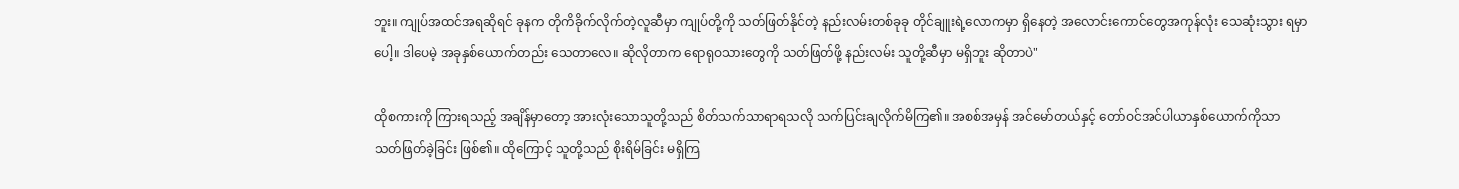ဘူး။ ကျုပ်အထင်အရဆိုရင် ခုနက တိုကိခိုက်လိုက်တဲ့လူဆီမှာ ကျုပ်တို့ကို သတ်ဖြတ်နိုင်တဲ့ နည်းလမ်းတစ်ခုခု တိုင်ချူးရဲ့လောကမှာ ရှိနေတဲ့ အလောင်းကောင်တွေအကုန်လုံး သေဆုံးသွား ရမှာပေါ့။ ဒါပေမဲ့ အခုနှစ်ယောက်တည်း သေတာလေ။ ဆိုလိုတာက ရောရုဝသားတွေကို သတ်ဖြတ်ဖို့ နည်းလမ်း သူတို့ဆီမှာ မရှိဘူး ဆိုတာပဲ"

ထိုစကားကို ကြားရသည့် အချိန်မှာတော့ အားလုံးသောသူတို့သည် စိတ်သက်သာရာရသလို သက်ပြင်းချလိုက်မိကြ၏။ အစစ်အမှန် အင်မော်တယ်နှင့် တော်ဝင်အင်ပါယာနှစ်ယောက်ကိုသာ သတ်ဖြတ်ခဲ့ခြင်း ဖြစ်၏။ ထိုကြောင့် သူတို့သည် စိုးရိမ်ခြင်း မရှိကြ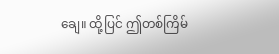ချေ။ ထို့ပြင် ဤတစ်ကြိမ်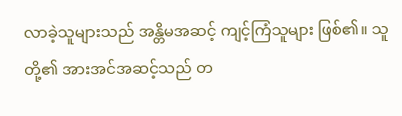လာခဲ့သူများသည် အန္တိမအဆင့် ကျင့်ကြံသူများ ဖြစ်၏။ သူတို့၏ အားအင်အဆင့်သည် တ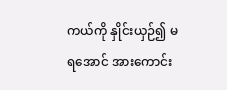ကယ်ကို နှိုင်းယှဉ်၍ မရအောင် အားကောင်း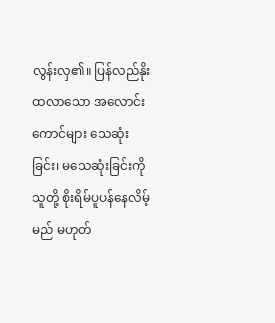လွန်းလှ၏။ ပြန်လည်နိုးထလာသော အလောင်းကောင်များ သေဆုံးခြင်း၊ မသေဆုံးခြင်းကို သူတို့ စိုးရိမ်ပူပန်နေလိမ့်မည် မဟုတ်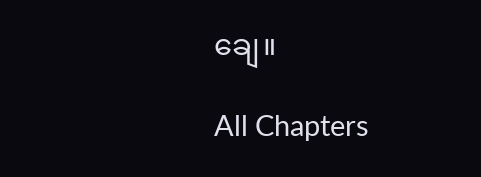ချေ။

All Chapters